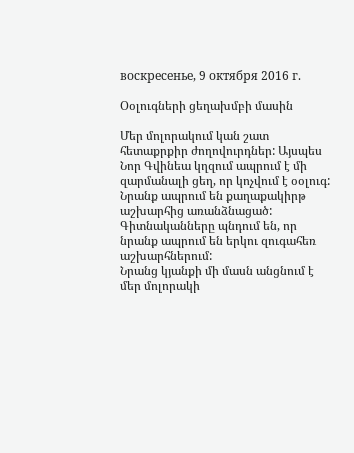воскресенье, 9 октября 2016 г.

Օօլուգների ցեղախմբի մասին

Մեր մոլորակում կան շատ հետաքրքիր ժողովուրդներ: Այսպես Նոր Գվինեա կղզում ապրում է մի զարմանալի ցեղ, որ կոչվում է օօլուգ: Նրանք ապրում են քաղաքակիրթ աշխարհից առանձնացած: Գիտնականները պնդում են, որ նրանք ապրում են երկու զուգահեռ աշխարհներում:
Նրանց կյանքի մի մասն անցնում է մեր մոլորակի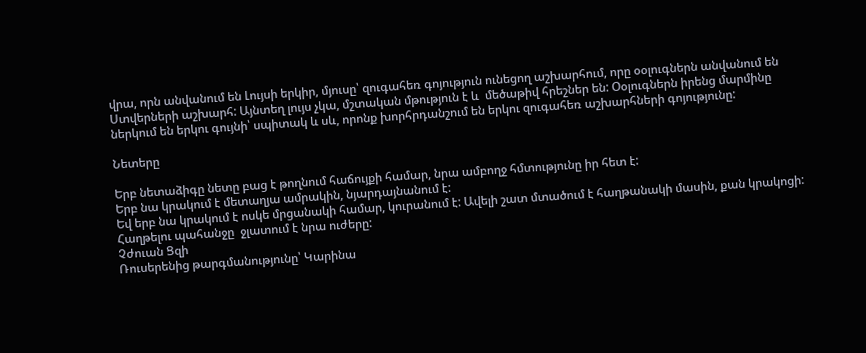վրա, որն անվանում են Լույսի երկիր, մյուսը՝ զուգահեռ գոյություն ունեցող աշխարհում, որը օօլուգներն անվանում են Ստվերների աշխարհ: Այնտեղ լույս չկա, մշտական մթություն է և  մեծաթիվ հրեշներ են: Օօլուգներն իրենց մարմինը ներկում են երկու գույնի՝ սպիտակ և սև, որոնք խորհրդանշում են երկու զուգահեռ աշխարհների գոյությունը:

Նետերը

Երբ նետաձիգը նետը բաց է թողնում հաճույքի համար, նրա ամբողջ հմտությունը իր հետ է:
Երբ նա կրակում է մետաղյա ամրակին, նյարդայնանում է:
Եվ երբ նա կրակում է ոսկե մրցանակի համար, կուրանում է: Ավելի շատ մտածում է հաղթանակի մասին, քան կրակոցի: Հաղթելու պահանջը  ջլատում է նրա ուժերը:
Չժուան Ցզի
Ռուսերենից թարգմանությունը՝ Կարինա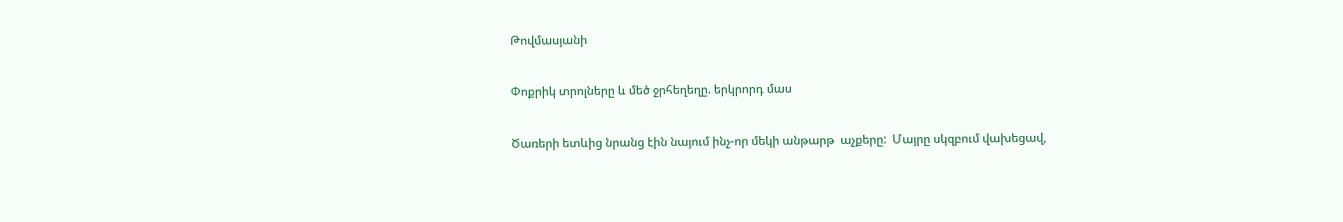Թովմասյանի

Փոքրիկ տրոլները և մեծ ջրհեղեղը. երկրորդ մաս

Ծառերի ետևից նրանց էին նայում ինչ-որ մեկի անթարթ  աչքերը:  Մայրը սկզբում վախեցավ,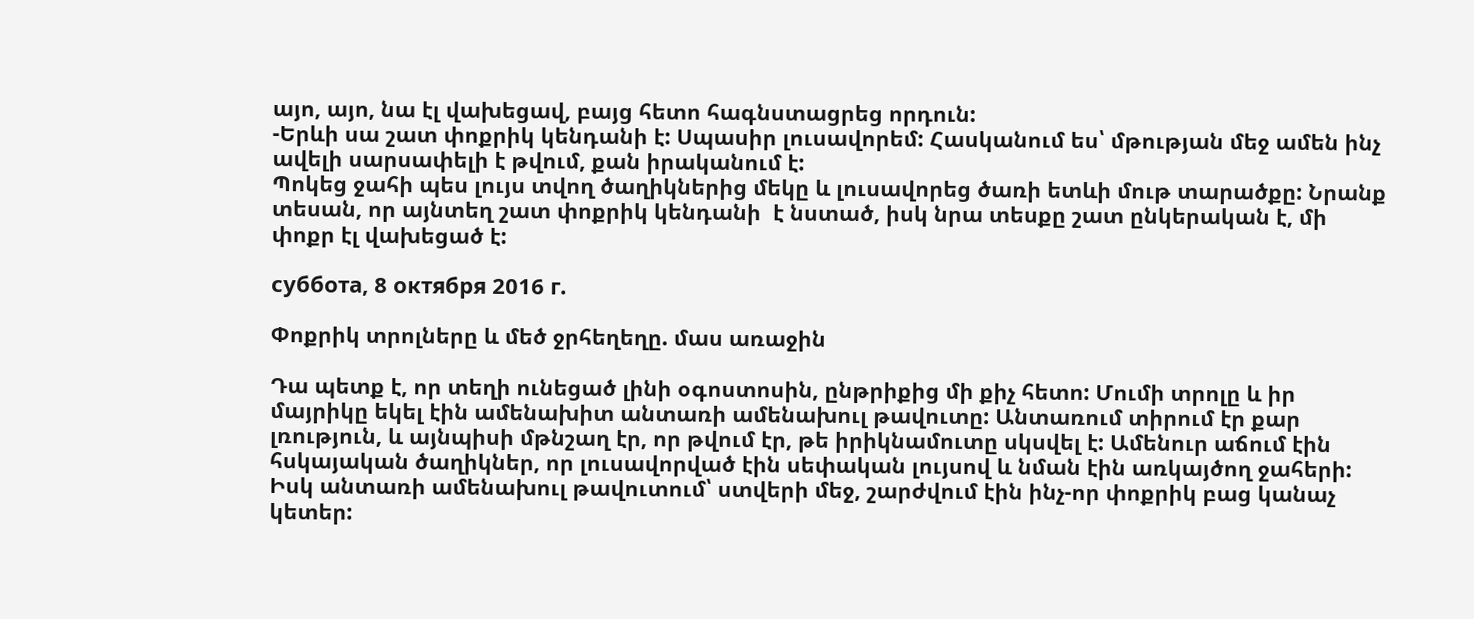այո, այո, նա էլ վախեցավ, բայց հետո հագնստացրեց որդուն:
-Երևի սա շատ փոքրիկ կենդանի է: Սպասիր լուսավորեմ: Հասկանում ես՝ մթության մեջ ամեն ինչ ավելի սարսափելի է թվում, քան իրականում է:
Պոկեց ջահի պես լույս տվող ծաղիկներից մեկը և լուսավորեց ծառի ետևի մութ տարածքը: Նրանք տեսան, որ այնտեղ շատ փոքրիկ կենդանի  է նստած, իսկ նրա տեսքը շատ ընկերական է, մի փոքր էլ վախեցած է:

суббота, 8 октября 2016 г.

Փոքրիկ տրոլները և մեծ ջրհեղեղը. մաս առաջին

Դա պետք է, որ տեղի ունեցած լինի օգոստոսին, ընթրիքից մի քիչ հետո: Մումի տրոլը և իր մայրիկը եկել էին ամենախիտ անտառի ամենախուլ թավուտը: Անտառում տիրում էր քար լռություն, և այնպիսի մթնշաղ էր, որ թվում էր, թե իրիկնամուտը սկսվել է: Ամենուր աճում էին հսկայական ծաղիկներ, որ լուսավորված էին սեփական լույսով և նման էին առկայծող ջահերի: Իսկ անտառի ամենախուլ թավուտում՝ ստվերի մեջ, շարժվում էին ինչ-որ փոքրիկ բաց կանաչ կետեր: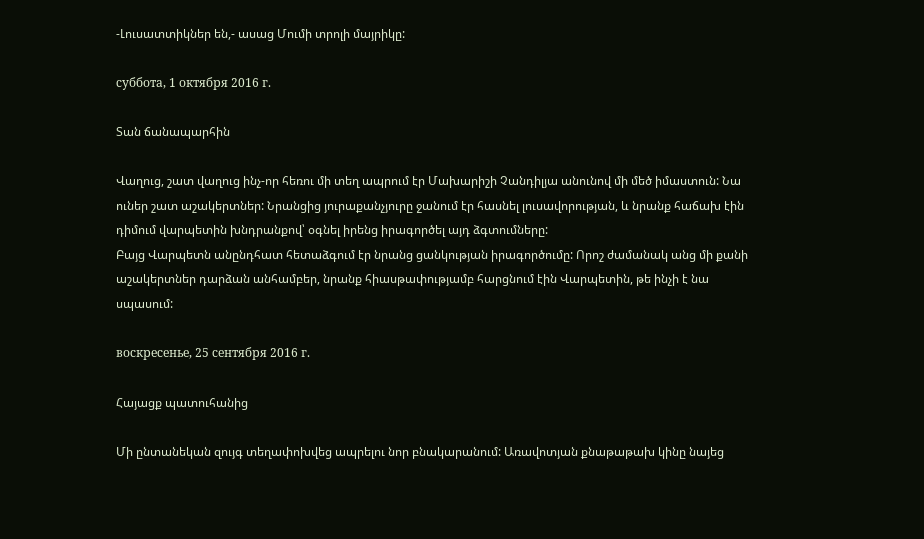-Լուսատտիկներ են,- ասաց Մումի տրոլի մայրիկը:

суббота, 1 октября 2016 г.

Տան ճանապարհին

Վաղուց, շատ վաղուց ինչ-որ հեռու մի տեղ ապրում էր Մախարիշի Չանդիլյա անունով մի մեծ իմաստուն: Նա ուներ շատ աշակերտներ: Նրանցից յուրաքանչյուրը ջանում էր հասնել լուսավորության, և նրանք հաճախ էին դիմում վարպետին խնդրանքով՝ օգնել իրենց իրագործել այդ ձգտումները:
Բայց Վարպետն անընդհատ հետաձգում էր նրանց ցանկության իրագործումը: Որոշ ժամանակ անց մի քանի աշակերտներ դարձան անհամբեր, նրանք հիասթափությամբ հարցնում էին Վարպետին, թե ինչի է նա սպասում:

воскресенье, 25 сентября 2016 г.

Հայացք պատուհանից

Մի ընտանեկան զույգ տեղափոխվեց ապրելու նոր բնակարանում: Առավոտյան քնաթաթախ կինը նայեց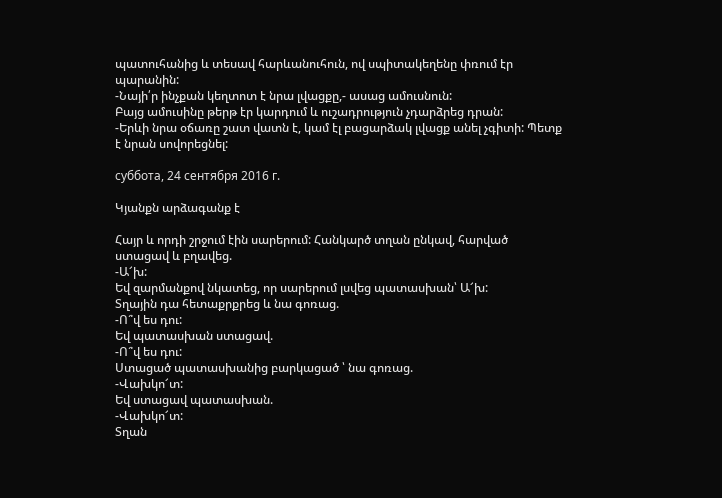պատուհանից և տեսավ հարևանուհուն, ով սպիտակեղենը փռում էր պարանին:
-Նայի՛ր ինչքան կեղտոտ է նրա լվացքը,- ասաց ամուսնուն:
Բայց ամուսինը թերթ էր կարդում և ուշադրություն չդարձրեց դրան:
-Երևի նրա օճառը շատ վատն է, կամ էլ բացարձակ լվացք անել չգիտի: Պետք է նրան սովորեցնել:

суббота, 24 сентября 2016 г.

Կյանքն արձագանք է

Հայր և որդի շրջում էին սարերում: Հանկարծ տղան ընկավ, հարված ստացավ և բղավեց.
-Ա՜խ:
Եվ զարմանքով նկատեց, որ սարերում լսվեց պատասխան՝ Ա՜խ:
Տղային դա հետաքրքրեց և նա գոռաց.
-Ո՞վ ես դու:
Եվ պատասխան ստացավ.
-Ո՞վ ես դու:
Ստացած պատասխանից բարկացած ՝ նա գոռաց.
-Վախկո՜տ:
Եվ ստացավ պատասխան.
-Վախկո՜տ:
Տղան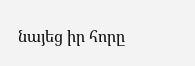նայեց իր հորը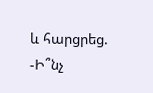և հարցրեց.
-Ի՞նչ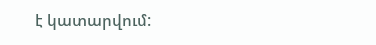է կատարվում: